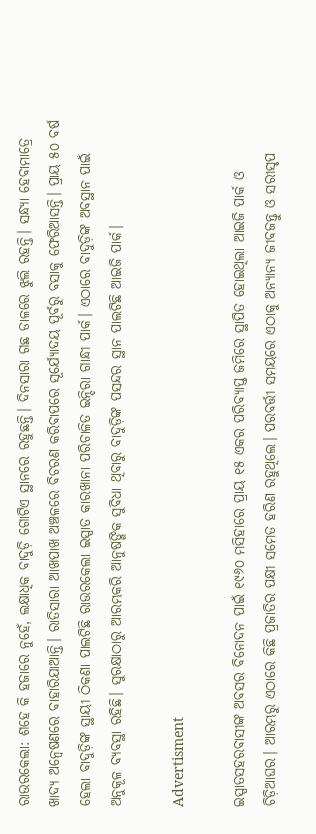ରାଉରକେଲା: ଶହେ କି ହଜାରେ ନୁହେଁ, ଲକ୍ଷାଧିକ ବାଦୁଡ଼ି ଗୋଟିଏ ସ୍ଥାନରେ ରହୁଛନ୍ତି। ଦିନସାରା ଗଛ ଡାଳରେ ଝୁଲି ରହନ୍ତି। ସନ୍ଧ୍ୟା ହେବାମାତ୍ରେ ଖାଦ୍ୟ ଅନ୍ବେଷଣରେ ବାହାରିଯାଆନ୍ତି। ରାତିସାରା ଆଖପାଖ ଅଞ୍ଚଳରେ ବିଚରଣ କରିବାପରେ ସୂର୍ଯ୍ୟୋଦୟ ପୂର୍ବରୁ ବସାକୁ ଫେରିଆସନ୍ତି। ପ୍ରାୟ ୫୦ ବର୍ଷ ହେଲା ବାଦୁଡ଼ିଙ୍କ ସ୍ଥାୟୀ ଠିକଣା ପାଲଟିଛି ରାଉରକେଲା ଇସ୍ପାତ କାରଖାନା ପରିଚାଳିତ ଇନ୍ଦିରା ଗାନ୍ଧୀ ପାର୍କ। ଏଠାରେ ବାଦୁଡ଼ିଙ୍କ ଅବସ୍ଥାନ ପାଇଁ ଅନୁକୂଳ ବ୍ୟବସ୍ଥା ରହିଛି। ସୁରକ୍ଷାଠାରୁ ଆରମ୍ଭକରି ଆନୁଷଙ୍ଗିକ ସୁବିଧା ଥିବାରୁ ବାଦୁଡ଼ିଙ୍କ ପସନ୍ଦର ସ୍ଥାନ ପାଲଟିଛି ଆଇଜି ପାର୍କ।

Advertisment

ଇସ୍ପାତସହରବାସୀଙ୍କ ଅବସର ବିନୋଦନ ପାଇଁ ୧୯୬୦ ମସିହାରେ ପ୍ରାୟ ୧୫ ଏକର ପରିବ୍ୟାପ୍ତ ଜମିରେ ସ୍ଥାପିତ ହୋଇଥିଲା ଆଇଜି ପାର୍କ ଓ ଚିଡ଼ିଆଘର। ଆରମ୍ଭରୁ ଏଠାରେ କିଛି ପ୍ରଜାତିର ପକ୍ଷୀ ସମେତ ହରିଣ ରହୁଥିଲେ। ପରବର୍ତ୍ତୀ ସମୟରେ ଏଠାକୁ ଅନ୍ୟାନ୍ୟ ଜୀବଜନ୍ତୁ ଓ ସରୀସୃପ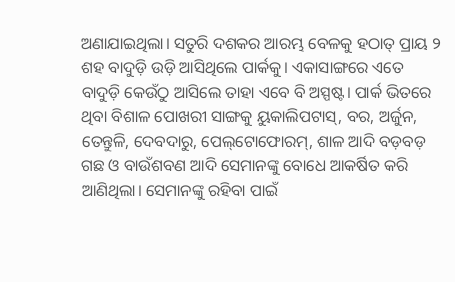ଅଣାଯାଇଥିଲା। ସତୁରି ଦଶକର ଆରମ୍ଭ ବେଳକୁ ହଠାତ୍‌ ପ୍ରାୟ ୨ ଶହ ବାଦୁଡ଼ି ଉଡ଼ି ଆସିଥିଲେ ପାର୍କକୁ। ଏକାସାଙ୍ଗରେ ଏତେ ବାଦୁଡ଼ି କେଉଁଠୁ ଆସିଲେ ତାହା ଏବେ ବି ଅସ୍ପଷ୍ଟ। ପାର୍କ ଭିତରେ ଥିବା ବିଶାଳ ପୋଖରୀ ସାଙ୍ଗକୁ ୟୁକାଲିପଟାସ୍‌, ବର, ଅର୍ଜୁନ, ତେନ୍ତୁଳି, ଦେବଦାରୁ, ପେଲ୍‌ଟୋଫୋରମ୍‌, ଶାଳ ଆଦି ବଡ଼ବଡ଼ ଗଛ ଓ ବାଉଁଶବଣ ଆଦି ସେମାନଙ୍କୁ ବୋଧେ ଆକର୍ଷିତ କରି ଆଣିଥିଲା। ସେମାନଙ୍କୁ ରହିବା ପାଇଁ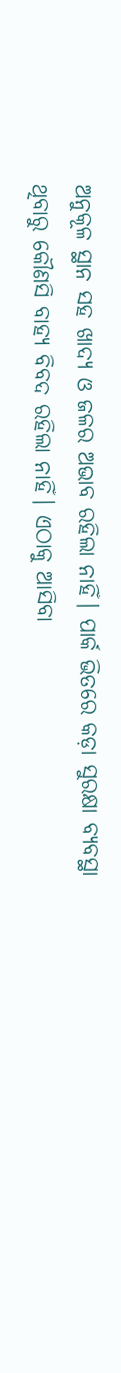ଅନୁକୂଳ ସ୍ଥାନ ସହ ଖାଦ୍ୟ ଓ ଜଳର ଅଭାବ ରହିଲା ନାହିଁ। ପାର୍କ ଭିତରେ କଡ଼ା ସୁରକ୍ଷା ବ୍ୟବସ୍ଥା ଥିବାରୁ କୌଣସି ବାହ୍ୟ ବିବଦ ରହିଲା ନାହିଁ। ଏଠାକୁ ଆସିବା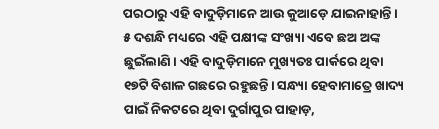ପରଠାରୁ ଏହି ବାଦୁଡ଼ିମାନେ ଆଉ କୁଆଡ଼େ ଯାଇନାହାନ୍ତି। ୫ ଦଶନ୍ଧି ମଧ୍ୟରେ ଏହି ପକ୍ଷୀଙ୍କ ସଂଖ୍ୟା ଏବେ ଛଅ ଅଙ୍କ ଛୁଇଁଲାଣି। ଏହି ବାଦୁଡ଼ିମାନେ ମୁଖ୍ୟତଃ ପାର୍କରେ ଥିବା ୧୭ଟି ବିଶାଳ ଗଛରେ ରହୁଛନ୍ତି। ସନ୍ଧ୍ୟା ହେବାମାତ୍ରେ ଖାଦ୍ୟ ପାଇଁ ନିକଟରେ ଥିବା ଦୁର୍ଗାପୁର ପାହାଡ଼,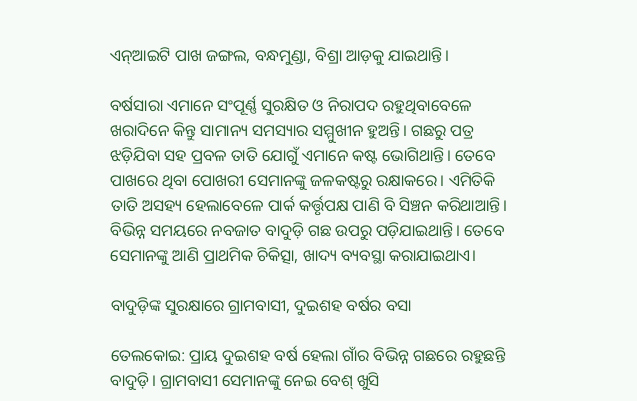ଏନ୍‌ଆଇଟି ପାଖ ଜଙ୍ଗଲ, ବନ୍ଧମୁଣ୍ଡା, ବିଶ୍ରା ଆଡ଼କୁ ଯାଇଥାନ୍ତି।

ବର୍ଷସାରା ଏମାନେ ସଂପୂର୍ଣ୍ଣ ସୁରକ୍ଷିତ ଓ ନିରାପଦ ରହୁଥିବାବେଳେ ଖରାଦିନେ କିନ୍ତୁ ସାମାନ୍ୟ ସମସ୍ୟାର ସମ୍ମୁଖୀନ ହୁଅନ୍ତି। ଗଛରୁ ପତ୍ର ଝଡ଼ିଯିବା ସହ ପ୍ରବଳ ତାତି ଯୋଗୁଁ ଏମାନେ କଷ୍ଟ ଭୋଗିଥାନ୍ତି। ତେବେ ପାଖରେ ଥିବା ପୋଖରୀ ସେମାନଙ୍କୁ ଜଳକଷ୍ଟରୁ ରକ୍ଷାକରେ। ଏମିତିକି ତାତି ଅସହ୍ୟ ହେଲାବେଳେ ପାର୍କ କର୍ତ୍ତୃପକ୍ଷ ପାଣି ବି ସିଞ୍ଚନ କରିଥାଆନ୍ତି। ବିଭିନ୍ନ ସମୟରେ ନବଜାତ ବାଦୁଡ଼ି ଗଛ ଉପରୁ ପଡ଼ିଯାଇଥାନ୍ତି। ତେବେ ସେମାନଙ୍କୁ ଆଣି ପ୍ରାଥମିକ ଚିକିତ୍ସା, ଖାଦ୍ୟ ବ୍ୟବସ୍ଥା କରାଯାଇଥାଏ।

ବାଦୁଡ଼ିଙ୍କ ସୁରକ୍ଷାରେ ଗ୍ରାମବାସୀ, ଦୁଇଶହ ବର୍ଷର ବସା

ତେଲକୋଇ: ପ୍ରାୟ ଦୁଇଶହ ବର୍ଷ ହେଲା ଗାଁର ବିଭିନ୍ନ ଗଛରେ ରହୁଛନ୍ତି ବାଦୁଡ଼ି। ଗ୍ରାମବାସୀ ସେମାନଙ୍କୁ ନେଇ ବେଶ୍‌ ଖୁସି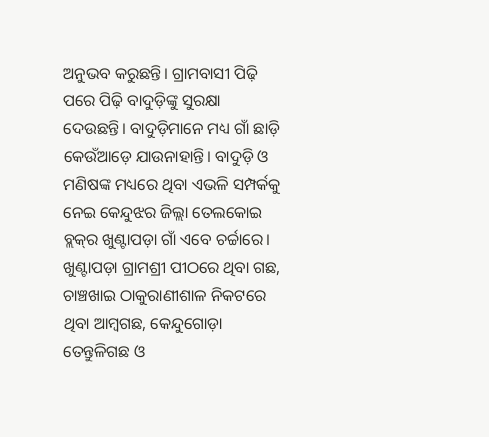ଅନୁଭବ କରୁଛନ୍ତି। ଗ୍ରାମବାସୀ ପିଢ଼ି ପରେ ପିଢ଼ି ବାଦୁଡ଼ିଙ୍କୁ ସୁରକ୍ଷା ଦେଉଛନ୍ତି। ବାଦୁଡ଼ିମାନେ ମଧ୍ୟ ଗାଁ ଛାଡ଼ି କେଉଁଆଡ଼େ ଯାଉନାହାନ୍ତି। ବାଦୁଡ଼ି ଓ ମଣିଷଙ୍କ ମଧ୍ୟରେ ଥିବା ଏଭଳି ସମ୍ପର୍କକୁ ନେଇ କେନ୍ଦୁଝର ଜିଲ୍ଲା ତେଲକୋଇ ବ୍ଲକ୍‌ର ଖୁଣ୍ଟାପଡ଼ା ଗାଁ ଏବେ ଚର୍ଚ୍ଚାରେ। ଖୁଣ୍ଟାପଡ଼ା ଗ୍ରାମଶ୍ରୀ ପୀଠରେ ଥିବା ଗଛ, ଚାଞ୍ଚଖାଇ ଠାକୁରାଣୀଶାଳ ନିକଟରେ ଥିବା ଆମ୍ବଗଛ, କେନ୍ଦୁଗୋଡ଼ା ତେନ୍ତୁଳିଗଛ ଓ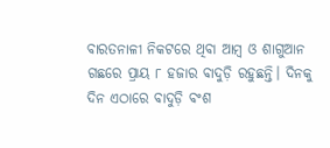ବାରତନାଳୀ ନିକଟରେ ଥିବା ଆମ୍ବ ଓ ଶାଗୁଆନ ଗଛରେ ପ୍ରାୟ ୮ ହଜାର ବାଦୁଡ଼ି ରହୁଛନ୍ତି। ଦିନକୁ ଦିନ ଏଠାରେ ବାଦୁଡ଼ି ବଂଶ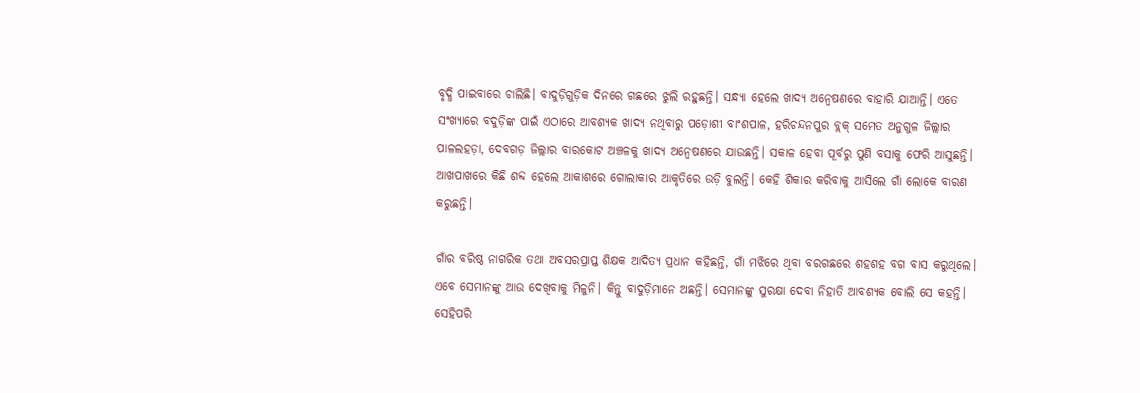ବୃଦ୍ଧି ପାଇବାରେ ଚାଲିଛି। ବାଦୁଡ଼ିଗୁଡ଼ିକ ଦିନରେ ଗଛରେ ଝୁଲି ରହୁଛନ୍ତି। ସନ୍ଧ୍ୟା ହେଲେ ଖାଦ୍ୟ ଅନ୍ବେଷଣରେ ବାହାରି ଯାଆନ୍ତି। ଏତେ ସଂଖ୍ୟାରେ ବଦୁଡ଼ିଙ୍କ ପାଇଁ ଏଠାରେ ଆବଶ୍ୟକ ଖାଦ୍ୟ ନଥିବାରୁ ପଡ଼ୋଶୀ ବାଂଶପାଳ, ହରିଚନ୍ଦନପୁର ବ୍ଲକ୍‌ ସମେତ ଅନୁଗୁଳ ଜିଲ୍ଲାର ପାଳଲହଡ଼ା, ଦେବଗଡ଼ ଜିଲ୍ଲାର ବାରକୋଟ ଅଞ୍ଚଳକୁ ଖାଦ୍ୟ ଅନ୍ବେଷଣରେ ଯାଉଛନ୍ତି। ସକାଳ ହେବା ପୂର୍ବରୁ ପୁଣି ବସାକୁ ଫେରି ଆସୁଛନ୍ତି। ଆଖପାଖରେ କିଛି ଶବ୍ଦ ହେଲେ ଆକାଶରେ ଗୋଲାକାର ଆକୃତିରେ ଉଡ଼ି ବୁଲନ୍ତି। କେହି ଶିକାର କରିବାକୁ ଆସିଲେ ଗାଁ ଲୋକେ ବାରଣ କରୁଛନ୍ତି।

ଗାଁର ବରିଷ୍ଠ ନାଗରିକ ତଥା ଅବସରପ୍ରାପ୍ତ ଶିକ୍ଷକ ଆଦିତ୍ୟ ପ୍ରଧାନ କହିଛନ୍ତି, ଗାଁ ମଝିରେ ଥିବା ବରଗଛରେ ଶହଶହ ବଗ ବାସ କରୁଥିଲେ। ଏବେ ସେମାନଙ୍କୁ ଆଉ ଦେଖିବାକୁ ମିଳୁନି। କିନ୍ତୁ ବାଦୁଡ଼ିମାନେ ଅଛନ୍ତି। ସେମାନଙ୍କୁ ସୁରକ୍ଷା ଦେବା ନିହାତି ଆବଶ୍ୟକ ବୋଲି ସେ କହନ୍ତି। ସେହିପରି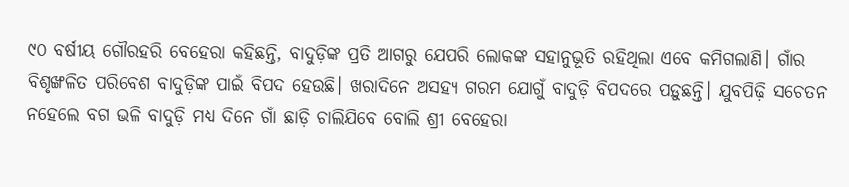୯୦ ବର୍ଷୀୟ ଗୌରହରି ବେହେରା କହିଛନ୍ତି, ବାଦୁଡ଼ିଙ୍କ ପ୍ରତି ଆଗରୁ ଯେପରି ଲୋକଙ୍କ ସହାନୁଭୂତି ରହିଥିଲା ଏବେ କମିଗଲାଣି। ଗାଁର ବିଶୃଙ୍ଖଳିତ ପରିବେଶ ବାଦୁଡ଼ିଙ୍କ ପାଇଁ ବିପଦ ହେଉଛି। ଖରାଦିନେ ଅସହ୍ୟ ଗରମ ଯୋଗୁଁ ବାଦୁଡ଼ି ବିପଦରେ ପଡ଼ୁଛନ୍ତି। ଯୁବପିଢ଼ି ସଚେତନ ନହେଲେ ବଗ ଭଳି ବାଦୁଡ଼ି ମଧ୍ୟ ଦିନେ ଗାଁ ଛାଡ଼ି ଚାଲିଯିବେ ବୋଲି ଶ୍ରୀ ବେହେରା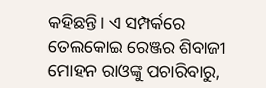କହିଛନ୍ତି। ଏ ସମ୍ପର୍କରେ ତେଲକୋଇ ରେଞ୍ଜର ଶିବାଜୀ ମୋହନ ରାଓଙ୍କୁ ପଚାରିବାରୁ,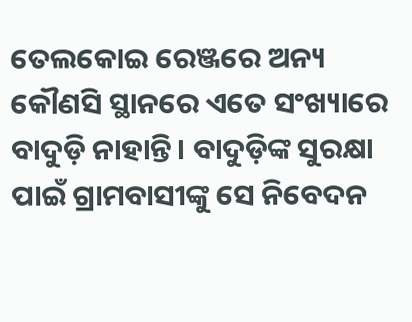ତେଲକୋଇ ରେଞ୍ଜରେ ଅନ୍ୟ କୌଣସି ସ୍ଥାନରେ ଏତେ ସଂଖ୍ୟାରେ ବାଦୁଡ଼ି ନାହାନ୍ତି। ବାଦୁଡ଼ିଙ୍କ ସୁରକ୍ଷା ପାଇଁ ଗ୍ରାମବାସୀଙ୍କୁ ସେ ନିବେଦନ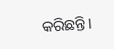କରିଛନ୍ତି।